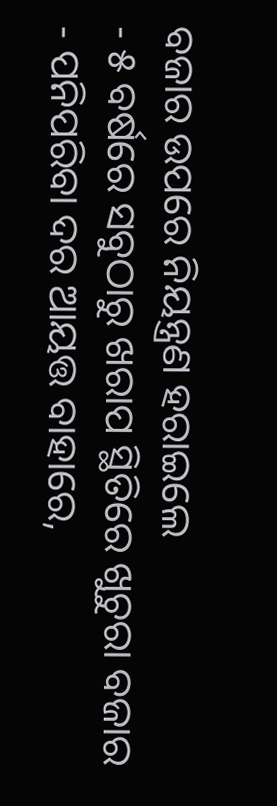ବଜାର ଉପରେ ନିୟନ୍ତ୍ରଣ ହରାଇଲେ
- ୫ ବର୍ଷରେ ସବୁଠାରୁ ଖରାପ ସ୍ଥିତିରେ ଖୁଚୁରା ବଜାର
- ପନିପରିବା ଦର ଆୟତ୍ତ ବାହାରେ,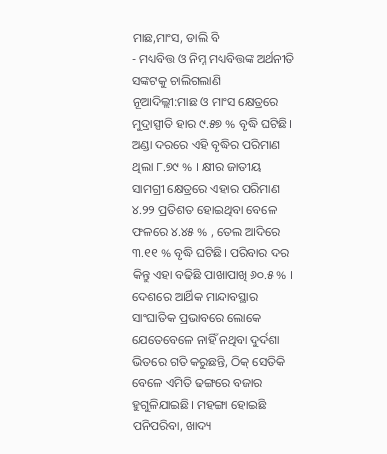ମାଛ,ମାଂସ, ଡାଲି ବି
- ମଧ୍ୟବିତ୍ତ ଓ ନିମ୍ନ ମଧ୍ୟବିତ୍ତଙ୍କ ଅର୍ଥନୀତି ସଙ୍କଟକୁ ଚାଲିଗଲାଣି
ନୂଆଦିଲ୍ଲୀ:ମାଛ ଓ ମାଂସ କ୍ଷେତ୍ରରେ ମୁଦ୍ରାସ୍ପୀତି ହାର ୯.୫୭ % ବୃଦ୍ଧି ଘଟିଛି। ଅଣ୍ଡା ଦରରେ ଏହି ବୃଦ୍ଧିର ପରିମାଣ ଥିଲା ୮.୭୯ % । କ୍ଷୀର ଜାତୀୟ ସାମଗ୍ରୀ କ୍ଷେତ୍ରରେ ଏହାର ପରିମାଣ ୪.୨୨ ପ୍ରତିଶତ ହୋଇଥିବା ବେଳେ ଫଳରେ ୪.୪୫ % , ତେଲ ଆଦିରେ ୩.୧୧ % ବୃଦ୍ଧି ଘଟିଛି। ପରିବାର ଦର କିନ୍ତୁ ଏହା ବଢିଛି ପାଖାପାଖି ୬୦.୫ % ।
ଦେଶରେ ଆର୍ଥିକ ମାନ୍ଦାବସ୍ଥାର ସାଂଘାତିକ ପ୍ରଭାବରେ ଲୋକେ ଯେତେବେଳେ ନାହିଁ ନଥିବା ଦୁର୍ଦଶା ଭିତରେ ଗତି କରୁଛନ୍ତି, ଠିକ୍ ସେତିକି ବେଳେ ଏମିତି ଢଙ୍ଗରେ ବଜାର ହୁଗୁଳିଯାଇଛି। ମହଙ୍ଗା ହୋଇଛି ପନିପରିବା, ଖାଦ୍ୟ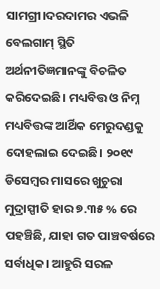ସାମଗ୍ରୀ।ଦରଦାମର ଏଭଳି ବେଲଗାମ୍ ସ୍ଥିତି ଅର୍ଥନୀତିଜ୍ଞମାନଙ୍କୁ ବିଚଳିତ କରିଦେଇଛି। ମଧ୍ୟବିତ୍ତ ଓ ନିମ୍ନ ମଧ୍ୟବିତ୍ତଙ୍କ ଆର୍ଥିକ ମେରୁଦଣ୍ଡକୁ ଦୋହଲାଇ ଦେଇଛି। ୨୦୧୯ ଡିସେମ୍ବର ମାସରେ ଖୁଚୁରା ମୁଦ୍ରାସ୍ପୀତି ହାର ୭.୩୫ % ରେ ପହଞ୍ଚିଛି, ଯାହା ଗତ ପାଞ୍ଚବର୍ଷରେ ସର୍ବାଧିକ। ଆହୁରି ସରଳ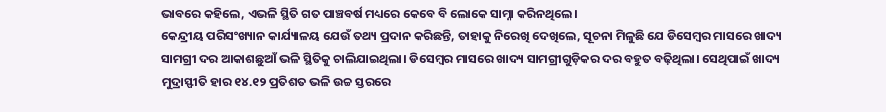ଭାବରେ କହିଲେ, ଏଭଳି ସ୍ଥିତି ଗତ ପାଞ୍ଚବର୍ଷ ମଧ୍ୟରେ କେବେ ବି ଲୋକେ ସାମ୍ନା କରିନଥିଲେ।
କେନ୍ଦ୍ରୀୟ ପରିସଂଖ୍ୟାନ କାର୍ଯ୍ୟାଳୟ ଯେଉଁ ତଥ୍ୟ ପ୍ରଦାନ କରିଛନ୍ତି, ତାହାକୁ ନିରେଖି ଦେଖିଲେ, ସୂଚନା ମିଳୁଛି ଯେ ଡିସେମ୍ବର ମାସରେ ଖାଦ୍ୟ ସାମଗ୍ରୀ ଦର ଆକାଶଛୁଆଁ ଭଳି ସ୍ଥିତିକୁ ଚାଲିଯାଇଥିଲା। ଡିସେମ୍ବର ମାସରେ ଖାଦ୍ୟ ସାମଗ୍ରୀଗୁଡ଼ିକର ଦର ବହୁତ ବଢ଼ିଥିଲା। ସେଥିପାଇଁ ଖାଦ୍ୟ ମୁଦ୍ରାସ୍ଫୀତି ହାର ୧୪.୧୨ ପ୍ରତିଶତ ଭଳି ଉଚ୍ଚ ସ୍ତରରେ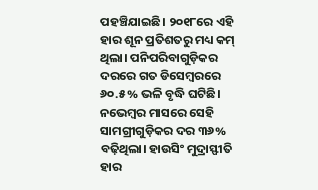ପହଞ୍ଚିଯାଇଛି। ୨୦୧୮ରେ ଏହି ହାର ଶୂନ ପ୍ରତିଶତରୁ ମଧ୍ୟ କମ୍ ଥିଲା। ପନିପରିବାଗୁଡ଼ିକର ଦରରେ ଗତ ଡିସେମ୍ବରରେ ୬୦.୫% ଭଳି ବୃଦ୍ଧି ଘଟିଛି। ନଭେମ୍ବର ମାସରେ ସେହି ସାମଗ୍ରୀଗୁଡ଼ିକର ଦର ୩୬% ବଢ଼ିଥିଲା। ହାଉସିଂ ମୁଦ୍ରାସ୍ଫୀତି ହାର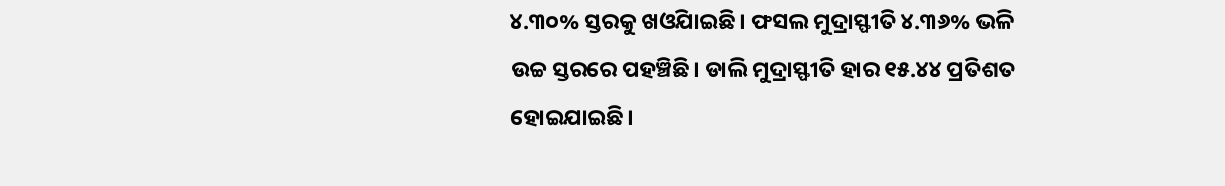୪.୩୦% ସ୍ତରକୁ ଖଓିଯାଇଛି। ଫସଲ ମୁଦ୍ରାସ୍ଫୀତି ୪.୩୬% ଭଳି ଉଚ୍ଚ ସ୍ତରରେ ପହଞ୍ଚିଛି। ଡାଲି ମୁଦ୍ରାସ୍ଫୀତି ହାର ୧୫.୪୪ ପ୍ରତିଶତ ହୋଇଯାଇଛି।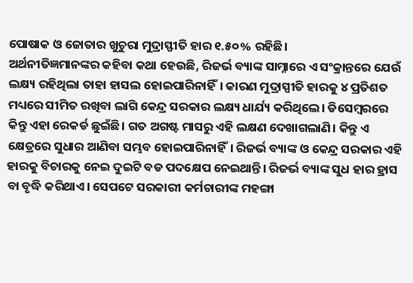ପୋଷାକ ଓ ଜୋତାର ଖୁଚୁରା ମୁଦ୍ରାସ୍ଫୀତି ହାର ୧.୫୦% ରହିଛି।
ଅର୍ଥନୀତିଜ୍ଞମାନଙ୍କର କହିବା କଥା ହେଉଛି, ରିଜର୍ଭ ବ୍ୟାଙ୍କ ସାମ୍ନାରେ ଏ ସଂକ୍ରାନ୍ତରେ ଯେଉଁ ଲକ୍ଷ୍ୟ ରହିଥିଲା ତାହା ହାସଲ ହୋଇପାରିନାହିଁ। କାରଣ ମୁଦ୍ରାସ୍ପୀତି ହାରକୁ ୪ ପ୍ରତିଶତ ମଧ୍ୟରେ ସୀମିତ ରଖିବା ଲାଗି କେନ୍ଦ୍ର ସରକାର ଲକ୍ଷ୍ୟ ଧାର୍ଯ୍ୟ କରିଥିଲେ। ଡିସେମ୍ବରରେ କିନ୍ତୁ ଏହା ରେକର୍ଡ ଛୁଇଁଛି। ଗତ ଅଗଷ୍ଟ ମାସରୁ ଏହି ଲକ୍ଷଣ ଦେଖାଗଲାଣି। କିନ୍ତୁ ଏ କ୍ଷେତ୍ରରେ ସୁଧାର ଆଣିବା ସମ୍ଭବ ହୋଇପାରିନାହିଁ। ରିଜର୍ଭ ବ୍ୟାଙ୍କ ଓ କେନ୍ଦ୍ର ସରକାର ଏହି ହାରକୁ ବିଚାରକୁ ନେଇ ଦୁଇଟି ବଡ ପଦକ୍ଷେପ ନେଇଥାନ୍ତି। ରିଜର୍ଭ ବ୍ୟାଙ୍କ ସୁଧ ହାର ହ୍ରାସ ବା ବୃଦ୍ଧି କରିଥାଏ। ସେପଟେ ସରକାରୀ କର୍ମଚାରୀଙ୍କ ମହଙ୍ଗା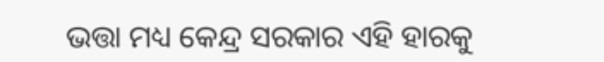ଭତ୍ତା ମଧ୍ୟ କେନ୍ଦ୍ର ସରକାର ଏହି ହାରକୁ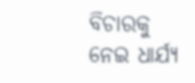ବିଚାରକୁ ନେଇ ଧାର୍ଯ୍ୟ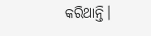କରିଥାନ୍ତି।